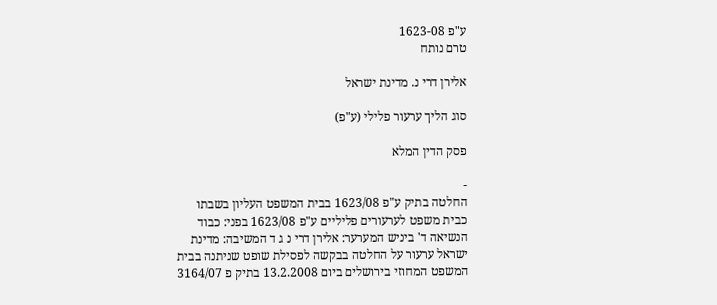ע"פ 1623-08
טרם נותח

אלירן דרי נ. מדינת ישראל

סוג הליך ערעור פלילי (ע"פ)

פסק הדין המלא

-
החלטה בתיק ע"פ 1623/08 בבית המשפט העליון בשבתו כבית משפט לערעורים פליליים ע"פ 1623/08 בפני: כבוד הנשיאה ד' ביניש המערער: אלירן דרי נ ג ד המשיבה: מדינת ישראל ערעור על החלטה בבקשה לפסילת שופט שניתנה בבית המשפט המחוזי בירושלים ביום 13.2.2008 בתיק פ 3164/07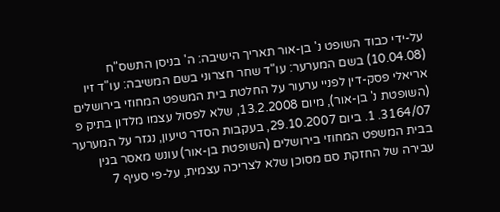על-ידי כבוד השופט נ' בן-אור תאריך הישיבה: ה' בניסן התשס"ח (10.04.08) בשם המערער: עו"ד שחר חצרוני בשם המשיבה: עו"ד זיו אריאלי פסק-דין לפניי ערעור על החלטת בית המשפט המחוזי בירושלים (השופטת נ' בן-אור), מיום 13.2.2008, שלא לפסול עצמו מלדון בתיק פ 3164/07. 1. ביום 29.10.2007, בעקבות הסדר טיעון, נגזר על המערער בבית המשפט המחוזי בירושלים (השופטת בן-אור) עונש מאסר בגין עבירה של החזקת סם מסוכן שלא לצריכה עצמית, על-פי סעיף 7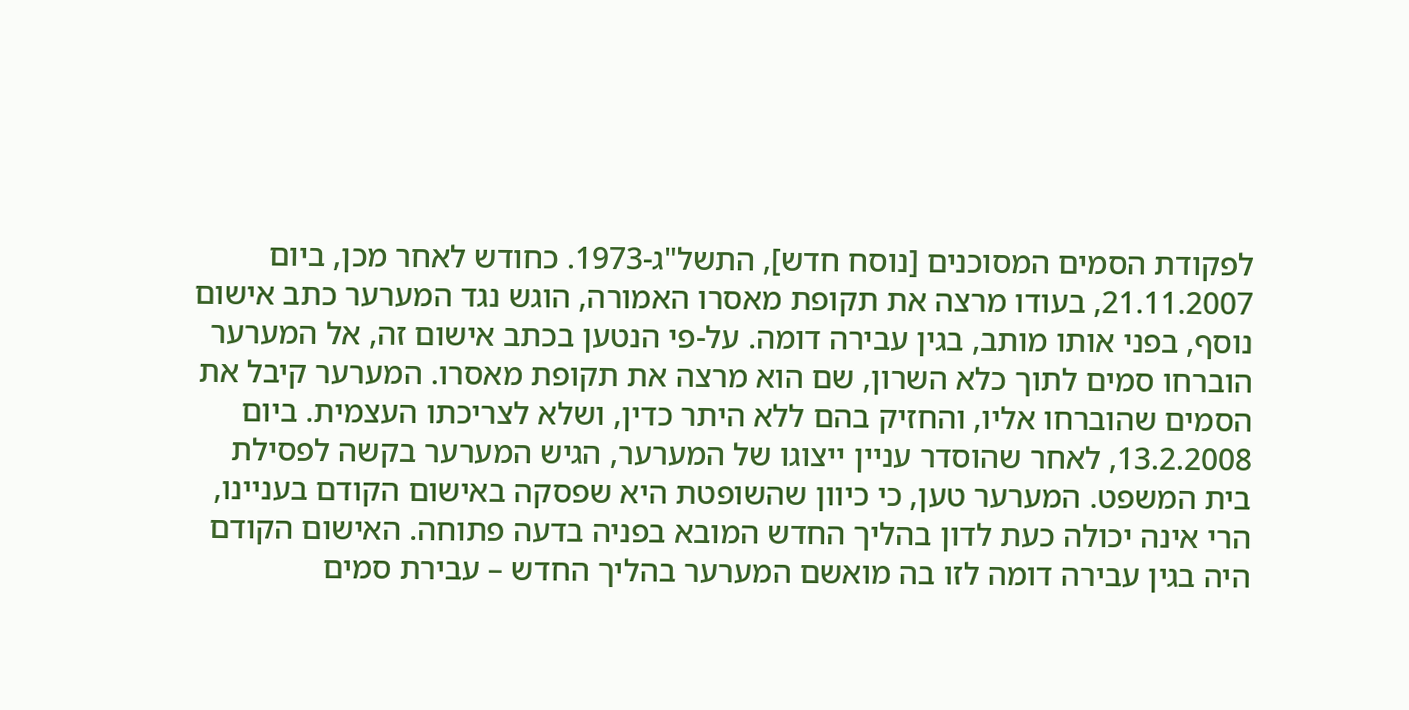לפקודת הסמים המסוכנים [נוסח חדש], התשל"ג-1973. כחודש לאחר מכן, ביום 21.11.2007, בעודו מרצה את תקופת מאסרו האמורה, הוגש נגד המערער כתב אישום נוסף, בפני אותו מותב, בגין עבירה דומה. על-פי הנטען בכתב אישום זה, אל המערער הוברחו סמים לתוך כלא השרון, שם הוא מרצה את תקופת מאסרו. המערער קיבל את הסמים שהוברחו אליו, והחזיק בהם ללא היתר כדין, ושלא לצריכתו העצמית. ביום 13.2.2008, לאחר שהוסדר עניין ייצוגו של המערער, הגיש המערער בקשה לפסילת בית המשפט. המערער טען, כי כיוון שהשופטת היא שפסקה באישום הקודם בעניינו, הרי אינה יכולה כעת לדון בהליך החדש המובא בפניה בדעה פתוחה. האישום הקודם היה בגין עבירה דומה לזו בה מואשם המערער בהליך החדש – עבירת סמים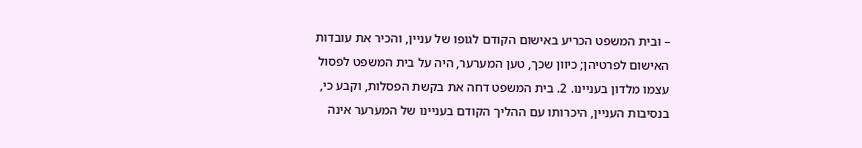– ובית המשפט הכריע באישום הקודם לגופו של עניין, והכיר את עובדות האישום לפרטיהן; כיוון שכך, טען המערער, היה על בית המשפט לפסול עצמו מלדון בעניינו. 2. בית המשפט דחה את בקשת הפסלות, וקבע כי, בנסיבות העניין, היכרותו עם ההליך הקודם בעניינו של המערער אינה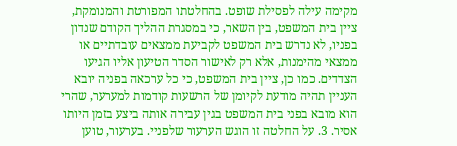מקימה עילה לפסילת שופט. בהחלטתו המפורטת והמנומקת, ציין בית המשפט, בין השאר, כי במסגרת ההליך הקודם שנדון בפניו, לא נדרש בית המשפט לקביעת ממצאים עובדתיים או ממצאי מהימנות, אלא רק לאישור הסדר הטיעון אליו הגיעו הצדדים. כמו כן, ציין בית המשפט, כי כל ערכאה בפניה יובא העניין תהיה מודעת לקיומן של הרשעות קודמות למערער, שהרי הוא מובא בפני בית המשפט בגין עבירה אותה ביצע בזמן היותו אסיר. 3. על החלטה זו הוגש הערעור שלפניי. בערעור, טוען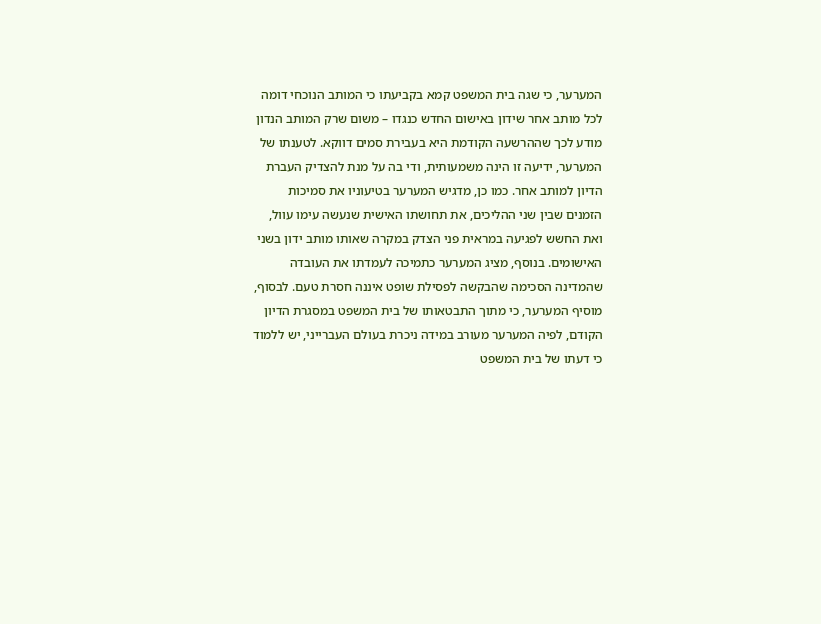המערער, כי שגה בית המשפט קמא בקביעתו כי המותב הנוכחי דומה לכל מותב אחר שידון באישום החדש כנגדו – משום שרק המותב הנדון מודע לכך שההרשעה הקודמת היא בעבירת סמים דווקא. לטענתו של המערער, ידיעה זו הינה משמעותית, ודי בה על מנת להצדיק העברת הדיון למותב אחר. כמו כן, מדגיש המערער בטיעוניו את סמיכות הזמנים שבין שני ההליכים, את תחושתו האישית שנעשה עימו עוול, ואת החשש לפגיעה במראית פני הצדק במקרה שאותו מותב ידון בשני האישומים. בנוסף, מציג המערער כתמיכה לעמדתו את העובדה שהמדינה הסכימה שהבקשה לפסילת שופט איננה חסרת טעם. לבסוף, מוסיף המערער, כי מתוך התבטאותו של בית המשפט במסגרת הדיון הקודם, לפיה המערער מעורב במידה ניכרת בעולם העברייני, יש ללמוד כי דעתו של בית המשפט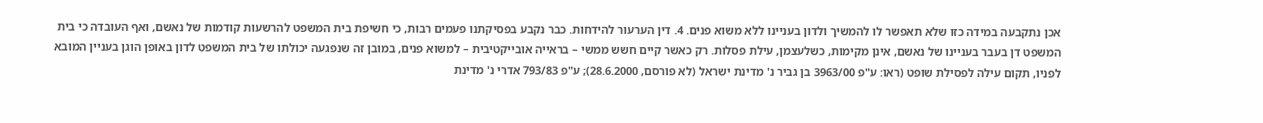אכן נתקבעה במידה כזו שלא תאפשר לו להמשיך ולדון בעניינו ללא משוא פנים. 4. דין הערעור להידחות. כבר נקבע בפסיקתנו פעמים רבות, כי חשיפת בית המשפט להרשעות קודמות של נאשם, ואף העובדה כי בית המשפט דן בעבר בעניינו של נאשם, אינן מקימות, כשלעצמן, עילת פסלות. רק כאשר קיים חשש ממשי – בראייה אובייקטיבית – למשוא פנים, במובן זה שנפגעה יכולתו של בית המשפט לדון באופן הוגן בעניין המובא לפניו, תקום עילה לפסילת שופט (ראו: ע"פ 3963/00 בן גביר נ' מדינת ישראל (לא פורסם, 28.6.2000); ע"פ 793/83 אדרי נ' מדינת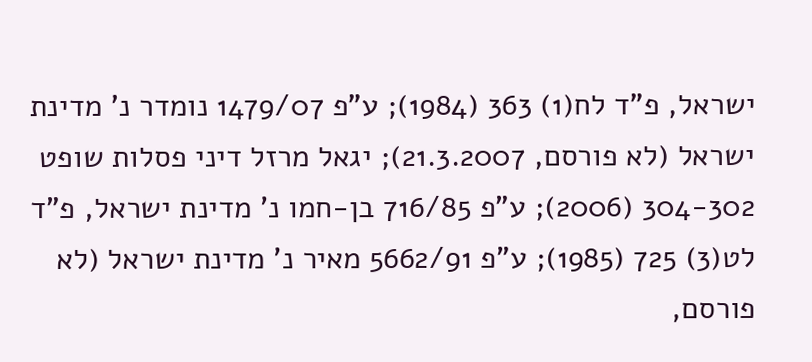ישראל, פ"ד לח(1) 363 (1984); ע"פ 1479/07 נומדר נ' מדינת ישראל (לא פורסם, 21.3.2007); יגאל מרזל דיני פסלות שופט 304-302 (2006); ע"פ 716/85 בן-חמו נ' מדינת ישראל, פ"ד לט(3) 725 (1985); ע"פ 5662/91 מאיר נ' מדינת ישראל (לא פורסם,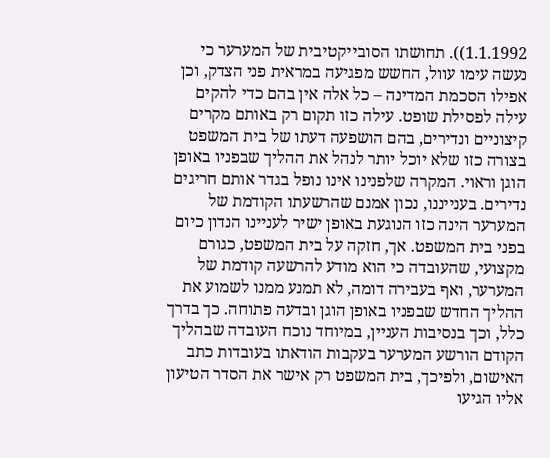1.1.1992)). תחושתו הסובייקטיבית של המערער כי נעשה עימו עוול, החשש מפגיעה במראית פני הצדק, וכן אפילו הסכמת המדינה – כל אלה אין בהם כדי להקים עילה לפסילת שופט. עילה כזו תקום רק באותם מקרים קיצוניים ונדירים, בהם הושפעה דעתו של בית המשפט בצורה כזו שלא יוכל יותר לנהל את ההליך שבפניו באופן הוגן וראוי. המקרה שלפנינו אינו נופל בגדר אותם חריגים נדירים. בענייננו, נכון אמנם שהרשעתו הקודמת של המערער הינה כזו הנוגעת באופן ישיר לעניינו הנדון כיום בפני בית המשפט. אך, חזקה על בית המשפט, כגורם מקצועי, שהעובדה כי הוא מודע להרשעה קודמת של המערער, ואף בעבירה דומה, לא תמנע ממנו לשמוע את ההליך החדש שבפניו באופן הוגן ובדעה פתוחה. כך בדרך כלל, וכך בנסיבות העניין, במיוחד נוכח העובדה שבהליך הקודם הורשע המערער בעקבות הודאתו בעובדות כתב האישום, ולפיכך, בית המשפט רק אישר את הסדר הטיעון אליו הגיעו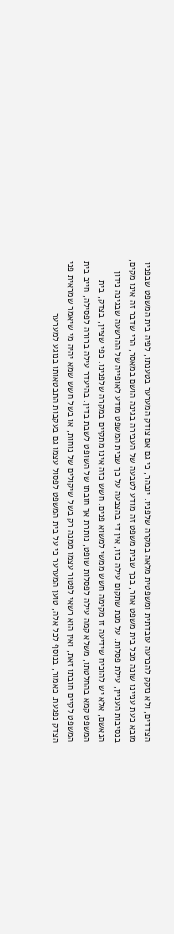הצדדים, ולא נזקק להכרעה עובדתית ומשפטית מלאה במקרה שלפניו. יובהר, כי גם אם צודק המערער בטענתו, לפיה בית המשפט שבפניו מובא כעת עניינו שונה מכל בית משפט אחר, בכך שבית משפט זה מודע לטבעה של העבירה בגינה הושם במאסר, הרי שדבר זה אינו מקים, בנסיבות העניין, עילת פסלות. על מנת שתקום עילה כזו, אין די בהצבעה על כך שבית המשפט מודע לאופייה של ההרשעה שבגינה נידון הנאשם, אלא יש להוכיח שידיעה זו מקימה חשש ממשי למשוא פנים. חשש כזה אינו מתקיים במקרה שלפנינו. כפי שציין, בצדק, בית המשפט קמא בהחלטתו, משלא קמה עילה לפסלות שופט, נותרת אך חובתו של השופט לשבת בדין. בהיעדר עילה ברורה לפסילה, חייב בית המשפט לקיים חובתו זאת, ואין הוא רשאי לפטור עצמו ממנה רק בשל שיקולים של נוחות, או בשל חשש שמא יהיה מי שיאמר שמראית פני הצדק נפגעת. כאמור, בנוסף לכל אלה, טוען המערער כי על בית המשפט לפסול עצמו גם בעקבות התבטאותו בנוגע למערער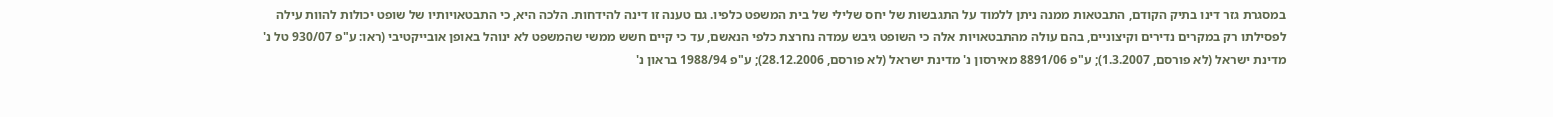במסגרת גזר דינו בתיק הקודם, התבטאות ממנה ניתן ללמוד על התגבשות של יחס שלילי של בית המשפט כלפיו. גם טענה זו דינה להידחות. הלכה היא, כי התבטאויותיו של שופט יכולות להוות עילה לפסילתו רק במקרים נדירים וקיצוניים, בהם עולה מהתבטאויות אלה כי השופט גיבש עמדה נחרצת כלפי הנאשם, עד כי קיים חשש ממשי שהמשפט לא ינוהל באופן אובייקטיבי (ראו: ע"פ 930/07 טל נ' מדינת ישראל (לא פורסם, 1.3.2007); ע"פ 8891/06 מאירסון נ' מדינת ישראל (לא פורסם, 28.12.2006); ע"פ 1988/94 בראון נ'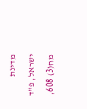מדינת ישראל, פ"ד מח(3) 608,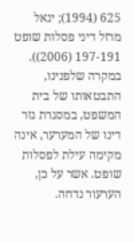625 (1994); יגאל מרזל דיני פסלות שופט 197-191 (2006)). במקרה שלפנינו, התבטאותו של בית המשפט, במסגרת גזר דינו של המערער, אינה מקימה עילת לפסלות שופט. אשר על כן, הערעור נדחה.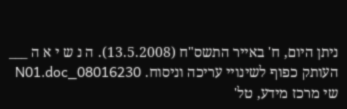ניתן היום, ח' באייר התשס"ח (13.5.2008). ה נ ש י א ה ___ העותק כפוף לשינויי עריכה וניסוח. 08016230_N01.doc שי מרכז מידע, טל'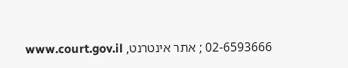02-6593666 ; אתר אינטרנט, www.court.gov.il